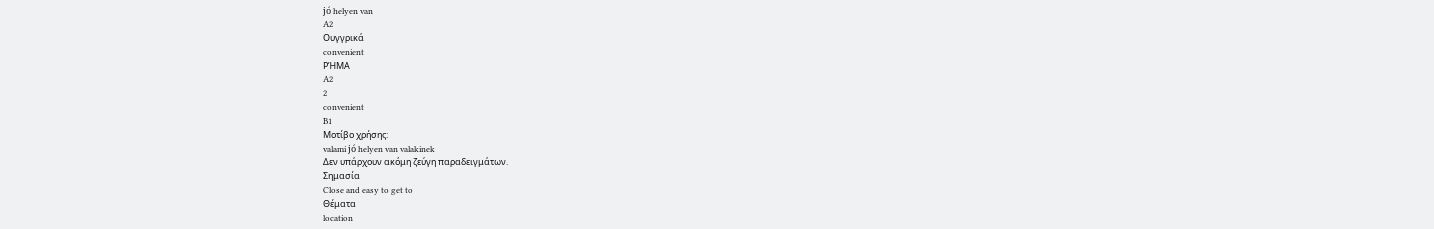jó helyen van
A2
Ουγγρικά
convenient
ΡΉΜΑ
A2
2
convenient
B1
Μοτίβο χρήσης:
valami jó helyen van valakinek
Δεν υπάρχουν ακόμη ζεύγη παραδειγμάτων.
Σημασία
Close and easy to get to
Θέματα
location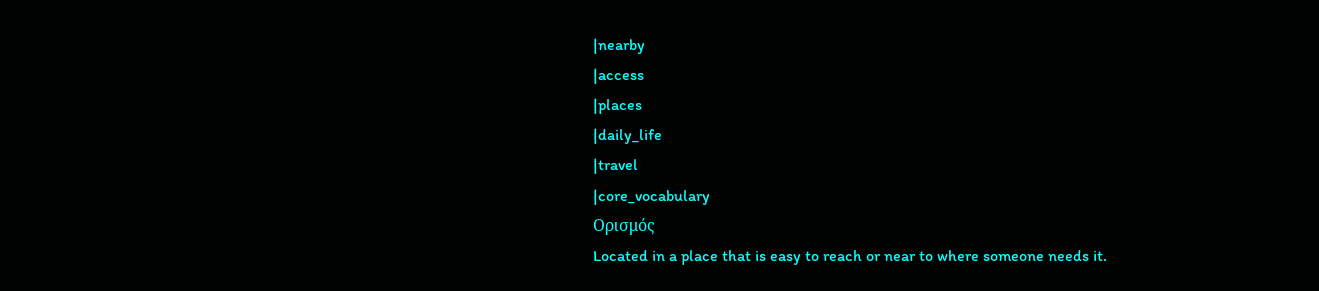|nearby
|access
|places
|daily_life
|travel
|core_vocabulary
Ορισμός
Located in a place that is easy to reach or near to where someone needs it.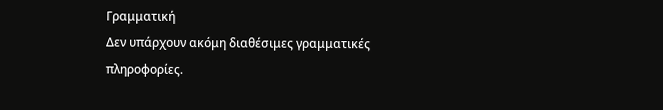Γραμματική
Δεν υπάρχουν ακόμη διαθέσιμες γραμματικές πληροφορίες.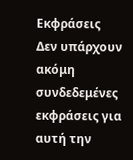Εκφράσεις
Δεν υπάρχουν ακόμη συνδεδεμένες εκφράσεις για αυτή την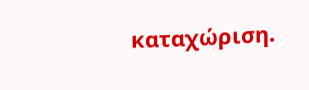καταχώριση.